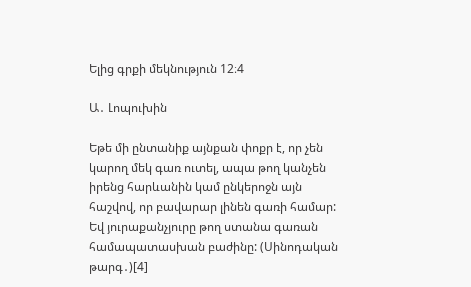Ելից գրքի մեկնություն 12։4

Ա․ Լոպուխին

Եթե մի ընտանիք այնքան փոքր է, որ չեն կարող մեկ գառ ուտել, ապա թող կանչեն իրենց հարևանին կամ ընկերոջն այն հաշվով, որ բավարար լինեն գառի համար: Եվ յուրաքանչյուրը թող ստանա գառան համապատասխան բաժինը: (Սինոդական թարգ․)[4]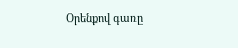Օրենքով գառը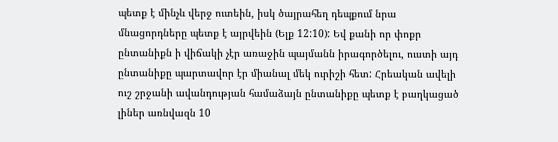պետք է մինչև վերջ ուտեին, իսկ ծայրահեղ դեպքում նրա մնացորդները պետք է այրվեին (Ելք 12:10): Եվ քանի որ փոքր ընտանիքն ի վիճակի չէր առաջին պայմանն իրագործելու, ուստի այդ ընտանիքը պարտավոր էր միանալ մեկ ուրիշի հետ: Հրեական ավելի ուշ շրջանի ավանդության համաձայն ընտանիքը պետք է բաղկացած լիներ առնվազն 10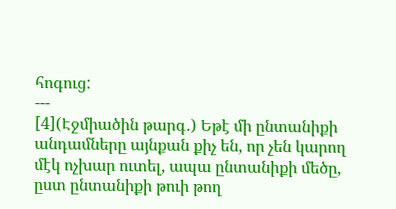հոգուց:
---
[4](Էջմիածին թարգ․) Եթէ մի ընտանիքի անդամները այնքան քիչ են, որ չեն կարող մէկ ոչխար ուտել, ապա ընտանիքի մեծը, ըստ ընտանիքի թուի թող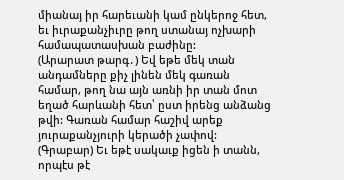միանայ իր հարեւանի կամ ընկերոջ հետ, եւ իւրաքանչիւրը թող ստանայ ոչխարի համապատասխան բաժինը:
(Արարատ թարգ․) Եվ եթե մեկ տան անդամները քիչ լինեն մեկ գառան համար, թող նա այն առնի իր տան մոտ եղած հարևանի հետ՝ ըստ իրենց անձանց թվի: Գառան համար հաշիվ արեք յուրաքանչյուրի կերածի չափով:
(Գրաբար) Եւ եթէ սակաւք իցեն ի տանն, որպէս թէ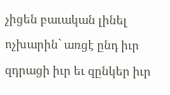չիցեն բաւական լինել ոչխարին` առցէ ընդ իւր զդրացի իւր եւ զընկեր իւր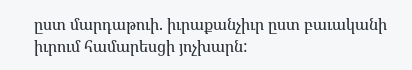ըստ մարդաթուի. իւրաքանչիւր ըստ բաւականի իւրում համարեսցի յոչխարն: